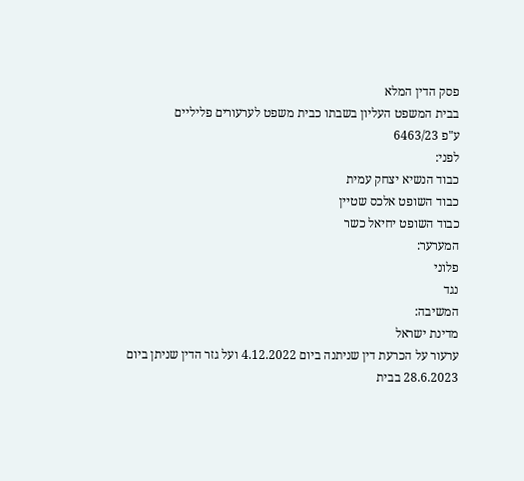פסק הדין המלא
בבית המשפט העליון בשבתו כבית משפט לערעורים פליליים
ע"פ 6463/23
לפני:
כבוד הנשיא יצחק עמית
כבוד השופט אלכס שטיין
כבוד השופט יחיאל כשר
המערער:
פלוני
נגד
המשיבה:
מדינת ישראל
ערעור על הכרעת דין שניתנה ביום 4.12.2022 ועל גזר הדין שניתן ביום 28.6.2023 בבית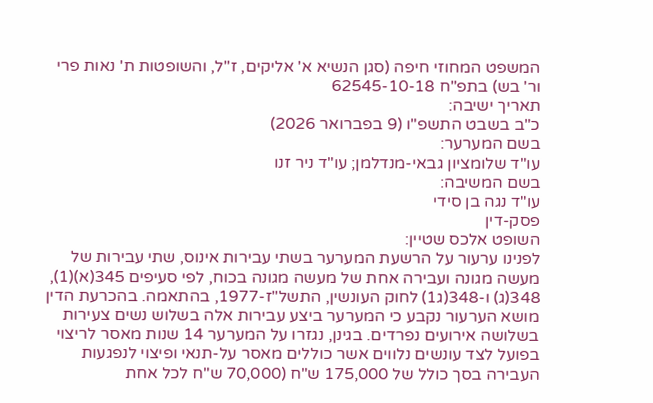המשפט המחוזי חיפה (סגן הנשיא א' אליקים, ז"ל, והשופטות ת' נאות פרי ור' בש) בתפ"ח 62545-10-18
תאריך ישיבה:
כ"ב בשבט התשפ"ו (9 בפברואר 2026)
בשם המערער:
עו"ד שלומציון גבאי-מנדלמן; עו"ד ניר זנו
בשם המשיבה:
עו"ד נגה בן סידי
פסק-דין
השופט אלכס שטיין:
לפנינו ערעור על הרשעת המערער בשתי עבירות אינוס, שתי עבירות של מעשה מגונה ועבירה אחת של מעשה מגונה בכוח, לפי סעיפים 345(א)(1), 348(ג) ו-348(ג1) לחוק העונשין, התשל"ז-1977, בהתאמה. בהכרעת הדין מושא הערעור נקבע כי המערער ביצע עבירות אלה בשלוש נשים צעירות בשלושה אירועים נפרדים. בגינן, נגזרו על המערער 14 שנות מאסר לריצוי בפועל לצד עונשים נלווים אשר כוללים מאסר על-תנאי ופיצוי לנפגעות העבירה בסך כולל של 175,000 ש"ח (70,000 ש"ח לכל אחת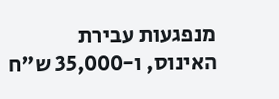מנפגעות עבירת האינוס, ו-35,000 ש"ח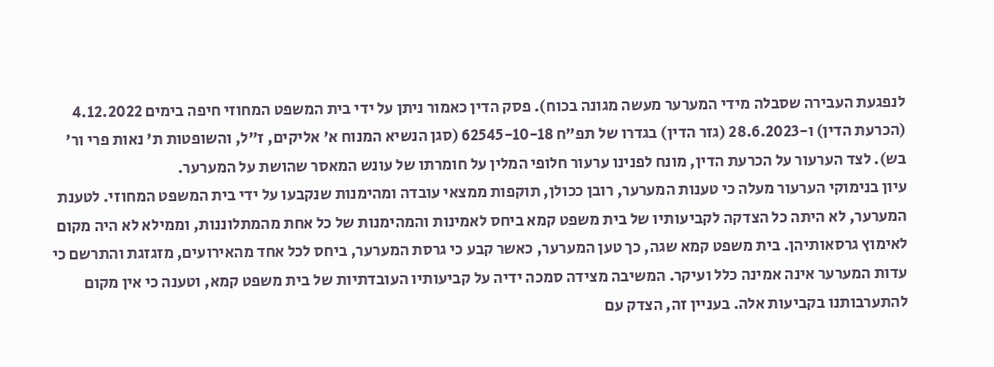לנפגעת העבירה שסבלה מידי המערער מעשה מגונה בכוח). פסק הדין כאמור ניתן על ידי בית המשפט המחוזי חיפה בימים 4.12.2022 (הכרעת הדין) ו-28.6.2023 (גזר הדין) בגדרו של תפ"ח 62545-10-18 (סגן הנשיא המנוח א' אליקים, ז"ל, והשופטות ת' נאות פרי ור' בש). לצד הערעור על הכרעת הדין, מונח לפנינו ערעור חלופי המלין על חומרתו של עונש המאסר שהושת על המערער.
עיון בנימוקי הערעור מעלה כי טענות המערער, רובן ככולן, תוקפות ממצאי עובדה ומהימנות שנקבעו על ידי בית המשפט המחוזי. לטענת המערער, לא היתה כל הצדקה לקביעותיו של בית משפט קמא ביחס לאמינות והמהימנות של כל אחת מהמתלוננות, וממילא לא היה מקום לאימוץ גרסאותיהן. בית משפט קמא שגה, כך טען המערער, כאשר קבע כי גרסת המערער, ביחס לכל אחד מהאירועים, מזגזגת והתרשם כי עדות המערער אינה אמינה כלל ועיקר. המשיבה מצידה סמכה ידיה על קביעותיו העובדתיות של בית משפט קמא, וטענה כי אין מקום להתערבותנו בקביעות אלה. בעניין זה, הצדק עם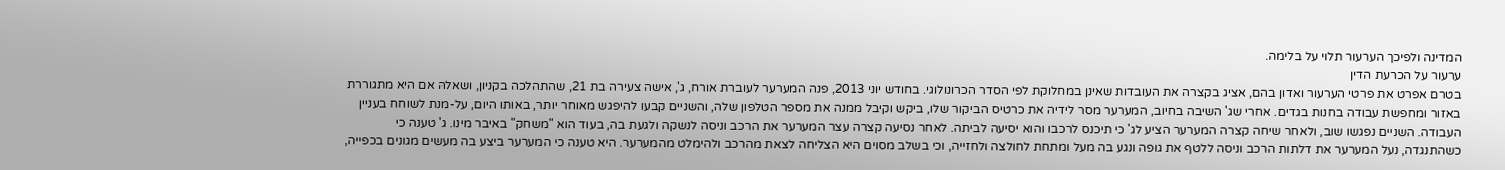המדינה ולפיכך הערעור תלוי על בלימה.
ערעור על הכרעת הדין
בטרם אפרט את פרטי הערעור ואדון בהם, אציג בקצרה את העובדות שאינן במחלוקת לפי הסדר הכרונולוגי. בחודש יוני 2013, פנה המערער לעוברת אורח, ג', אישה צעירה בת 21, שהתהלכה בקניון, ושאלהּ אם היא מתגוררת באזור ומחפשת עבודה בחנות בגדים. אחרי שג' השיבה בחיוב, המערער מסר לידיה את כרטיס הביקור שלו, ביקש וקיבל ממנה את מספר הטלפון שלה, והשניים קבעו להיפגש מאוחר יותר, באותו היום, על-מנת לשוחח בעניין העבודה. השניים נפגשו שוב, ולאחר שיחה קצרה המערער הציע לג' כי תיכנס לרכבו והוא יסיעה לביתה. לאחר נסיעה קצרה עצר המערער את הרכב וניסה לנשקה ולגעת בה, בעוד הוא "משחק" באיבר מינו. ג' טענה כי כשהתנגדה, נעל המערער את דלתות הרכב וניסה ללטף את גופה ונגע בה מעל ומתחת לחולצה ולחזייה, וכי בשלב מסוים היא הצליחה לצאת מהרכב ולהימלט מהמערער. היא טענה כי המערער ביצע בה מעשים מגונים בכפייה,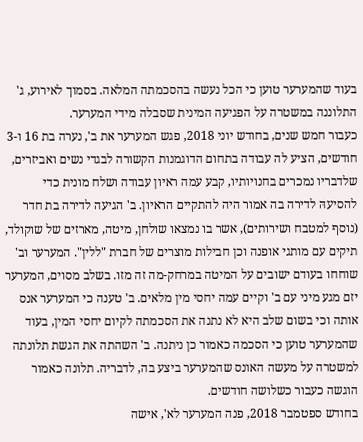בעוד שהמערער טוען כי הכל נעשה בהסכמתה המלאה. בסמוך לאירוע, ג' התלוננה במשטרה על הפגיעה המינית שסבלה מידי המערער.
כעבור חמש שנים, בחודש יוני 2018, פגש המערער את ב', נערה בת 16 ו-3 חודשים, הציע לה עבודה בתחום הדוגמנות הקשורה לבגדי נשים ואביזרים, שלדבריו נמכרים בחנויותיו, קבע עמה ראיון עבודה ושלח מונית כדי להסיעהּ לדירה בה אמור היה להתקיים הראיון. ב' הגיעה לדירה בת חדר (נוסף למטבח ושירותים), אשר בו נמצאו שולחן, מיטה, מארזים של שוקולד, תיקים עם מותגי אופנה וכן חבילות מוצרים של חברת "ללין". המערער וב' שוחחו בעודם ישובים על המיטה במרחק-מה זה מזו. בשלב מסוים, המערער יזם מגע מיני עם ב' וקיים עמה יחסי מין מלאים. ב' טענה כי המערער אנס אותה וכי בשום שלב היא לא נתנה את הסכמתה לקיום יחסי המין, בעוד שהמערער טוען כי הסכמה כאמור כן ניתנה. ב' השהתה את הגשת תלונתה למשטרה על מעשה האונס שהמערער ביצע בה, לדבריה. תלונה כאמור הוגשה כעבור כשלושה חודשים.
בחודש ספטמבר 2018, פנה המערער לא', אישה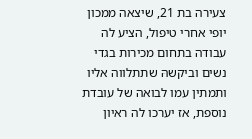צעירה בת 21, שיצאה ממכון יופי אחרי טיפול, הציע לה עבודה בתחום מכירות בגדי נשים וביקשהּ שתתלווה אליו ותמתין עמו לבואה של עובדת נוספת, אז יערכו לה ראיון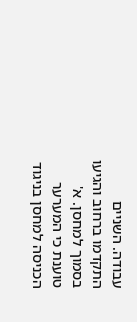עבודה. השניים התקדמו ברחוב והגיעו בסמוך למחסן. א' טוענת כי המערער הכניסה למחסן בניגוד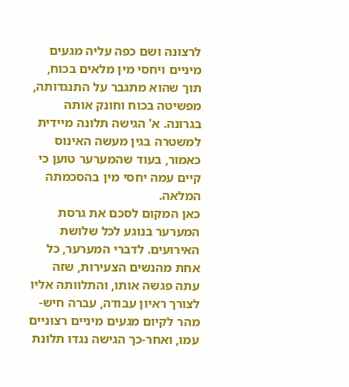לרצונה ושם כפה עליה מגעים מיניים ויחסי מין מלאים בכוח, תוך שהוא מתגבר על התנגדותה, מפשיטה בכוח וחונק אותה בגרונה. א' הגישה תלונה מיידית למשטרה בגין מעשה האינוס כאמור, בעוד שהמערער טוען כי קיים עמה יחסי מין בהסכמתה המלאה.
כאן המקום לסכם את גרסת המערער בנוגע לכל שלושת האירועים. לדברי המערער, כל אחת מהנשים הצעירות, שזה עתה פגשה אותו, והתלוותה אליו לצורך ראיון עבודה, עברה חיש-מהר לקיום מגעים מיניים רצוניים עמו, ואחר-כך הגישה נגדו תלונת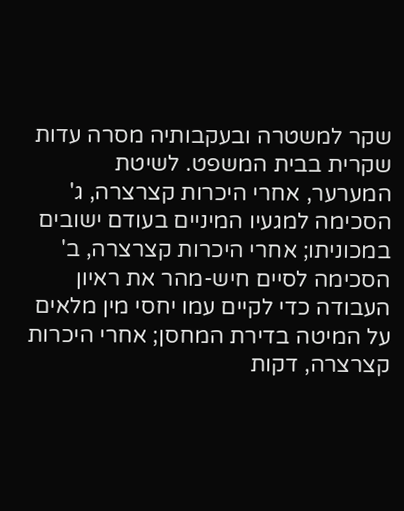שקר למשטרה ובעקבותיה מסרה עדות שקרית בבית המשפט. לשיטת המערער, אחרי היכרות קצרצרה, ג' הסכימה למגעיו המיניים בעודם ישובים במכוניתו; אחרי היכרות קצרצרה, ב' הסכימה לסיים חיש-מהר את ראיון העבודה כדי לקיים עמו יחסי מין מלאים על המיטה בדירת המחסן; אחרי היכרות קצרצרה, דקות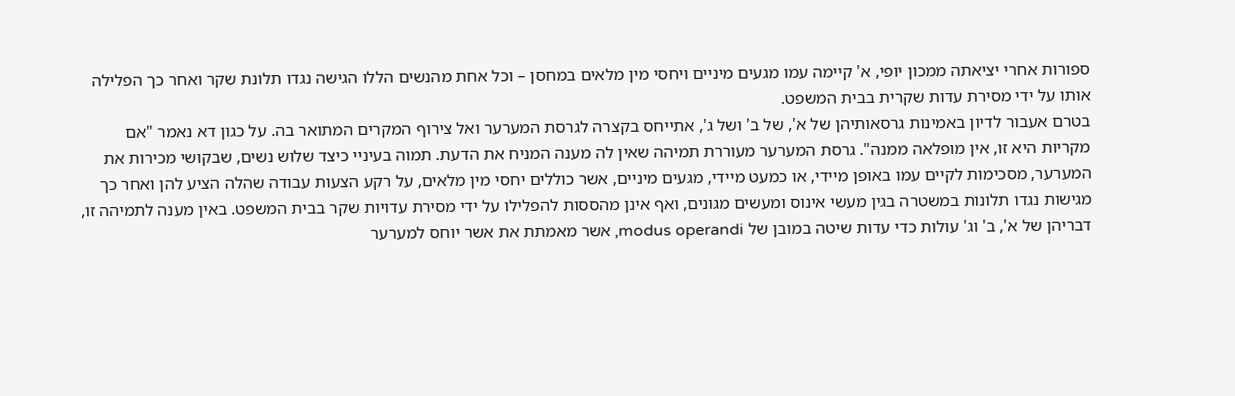ספורות אחרי יציאתה ממכון יופי, א' קיימה עמו מגעים מיניים ויחסי מין מלאים במחסן – וכל אחת מהנשים הללו הגישה נגדו תלונת שקר ואחר כך הפלילה אותו על ידי מסירת עדות שקרית בבית המשפט.
בטרם אעבור לדיון באמינות גרסאותיהן של א', של ב' ושל ג', אתייחס בקצרה לגרסת המערער ואל צירוף המקרים המתואר בה. על כגון דא נאמר "אם מקריות היא זו, אין מופלאה ממנה". גרסת המערער מעוררת תמיהה שאין לה מענה המניח את הדעת. תמוה בעיניי כיצד שלוש נשים, שבקושי מכירות את המערער, מסכימות לקיים עמו באופן מיידי, או כמעט מיידי, מגעים מיניים, אשר כוללים יחסי מין מלאים, על רקע הצעות עבודה שהלה הציע להן ואחר כך מגישות נגדו תלונות במשטרה בגין מעשי אינוס ומעשים מגונים, ואף אינן מהססות להפלילו על ידי מסירת עדויות שקר בבית המשפט. באין מענה לתמיהה זו, דבריהן של א', ב' וג' עולות כדי עדות שיטה במובן של modus operandi, אשר מאמתת את אשר יוחס למערער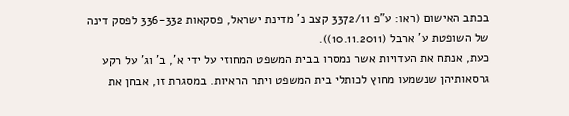בכתב האישום (ראו: ע"פ 3372/11 קצב נ' מדינת ישראל, פסקאות 336-332 לפסק דינה של השופטת ע' ארבל (10.11.2011)).
כעת, אנתח את העדויות אשר נמסרו בבית המשפט המחוזי על ידי א', ב' וג' על רקע גרסאותיהן שנשמעו מחוץ לכותלי בית המשפט ויתר הראיות. במסגרת זו, אבחן את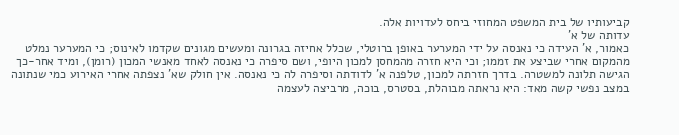קביעותיו של בית המשפט המחוזי ביחס לעדויות אלה.
עדותה של א'
כאמור, א' העידה כי נאנסה על ידי המערער באופן ברוטלי, שכלל אחיזה בגרונה ומעשים מגונים שקדמו לאינוס; כי המערער נמלט מהמקום אחרי שביצע את זממו; וכי היא חזרה מהמחסן למכון היופי, ושם סיפרה כי נאנסה לאחד מאנשי המכון (רומן), ומיד אחר-כך הגישה תלונה למשטרה. בדרך חזרתה למכון, טלפנה א' לדודתה וסיפרה לה כי נאנסה. אין חולק שא' נצפתה אחרי האירוע כמי שנתונה במצב נפשי קשה מאד: היא נראתה מבוהלת, בסטרס, בוכה, מרביצה לעצמה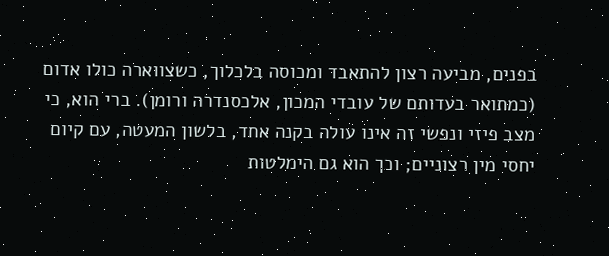בפנים, מביעה רצון להתאבד ומכוסה בלכלוך, כשצווארה כולו אדום (כמתואר בעדותם של עובדי המכון, אלכסנדרה ורומן). ברי הוא, כי מצב פיזי ונפשי זה אינו עולה בקנה אחד, בלשון המעטה, עם קיום יחסי מין רצוניים; וכך הוא גם הימלטות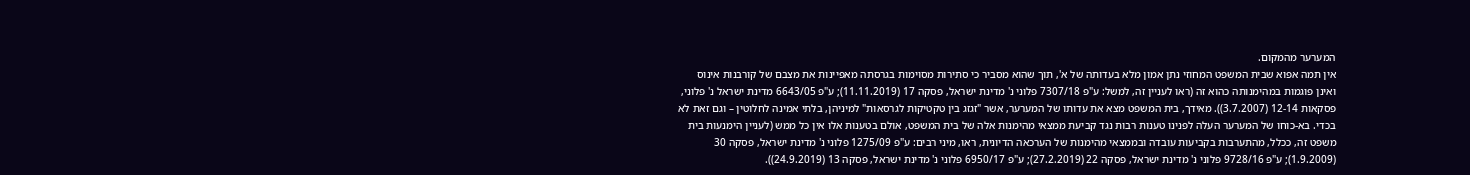המערער מהמקום.
אין תמה אפוא שבית המשפט המחוזי נתן אמון מלא בעדותה של א', תוך שהוא מסביר כי סתירות מסוימות בגרסתה מאפיינות את מצבם של קורבנות אינוס ואינן פוגמות במהימנותה כהוא זה (ראו לעניין זה, למשל: ע"פ 7307/18 פלוני נ' מדינת ישראל, פסקה 17 (11.11.2019); ע"פ 6643/05 מדינת ישראל נ' פלוני, פסקאות 12-14 (3.7.2007)). מאידך, בית המשפט מצא את עדותו של המערער, אשר "זגזג בין טקטיקות לגרסאות" למיניהן, בלתי אמינה לחלוטין – וגם זאת לא בכדי. בא-כוחו של המערער העלה לפנינו טענות רבות נגד קביעת ממצאי מהימנות אלה של בית המשפט, אולם בטענות אלו אין כל ממש (לעניין הימנעות בית משפט זה, ככלל, מהתערבות בקביעות עובדה ובממצאי מהימנות של הערכאה הדיונית, ראו, מיני רבים: ע"פ 1275/09 פלוני נ' מדינת ישראל, פסקה 30 (1.9.2009); ע"פ 9728/16 פלוני נ' מדינת ישראל, פסקה 22 (27.2.2019); ע"פ 6950/17 פלוני נ' מדינת ישראל, פסקה 13 (24.9.2019)).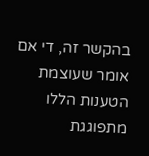בהקשר זה, די אם אומר שעוצמת הטענות הללו מתפוגגת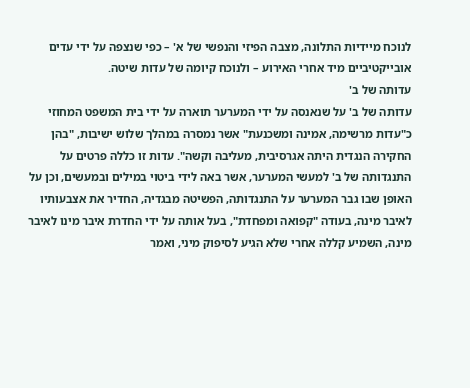לנוכח מיידיות התלונה, מצבה הפיזי והנפשי של א' – כפי שנצפה על ידי עדים אובייקטיביים מיד אחרי האירוע – ולנוכח קיומה של עדות שיטה.
עדותה של ב'
עדותה של ב' על שנאנסה על ידי המערער תוארה על ידי בית המשפט המחוזי כ"עדות מרשימה, אמינה ומשכנעת" אשר נמסרה במהלך שלוש ישיבות, "בהן החקירה הנגדית היתה אגרסיבית, מעליבה וקשה". עדות זו כללה פרטים על התנגדותה של ב' למעשי המערער, אשר באה לידי ביטוי במילים ובמעשים, וכן על האופן שבו גבר המערער על התנגדותה, הפשיטה מבגדיה, החדיר את אצבעותיו לאיבר מינה, בעודה "קפואה ומפחדת", בעל אותה על ידי החדרת איבר מינו לאיבר מינה, השמיע קללה אחרי שלא הגיע לסיפוק מיני, ואמר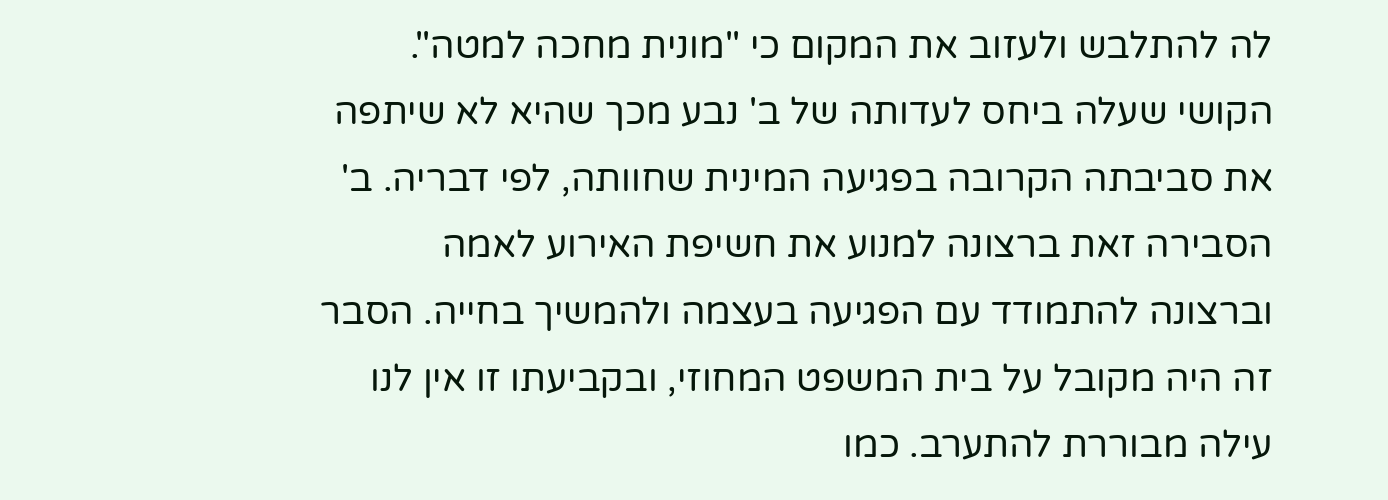לה להתלבש ולעזוב את המקום כי "מונית מחכה למטה".
הקושי שעלה ביחס לעדותה של ב' נבע מכך שהיא לא שיתפה את סביבתה הקרובה בפגיעה המינית שחוותה, לפי דבריה. ב' הסבירה זאת ברצונה למנוע את חשיפת האירוע לאמה וברצונה להתמודד עם הפגיעה בעצמה ולהמשיך בחייה. הסבר זה היה מקובל על בית המשפט המחוזי, ובקביעתו זו אין לנו עילה מבוררת להתערב. כמו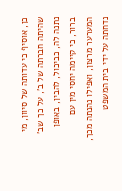כן, אוסיף כי עדותה של סיוון, מי שהיתה חברתה של ב', על כך שב' נתנה לה, כביכול, להבין, באופן ברור, כי קיימה יחסי מין עם המערער מרצון, ואפילו נהנתה מכך, נדחתה על ידי בית המשפט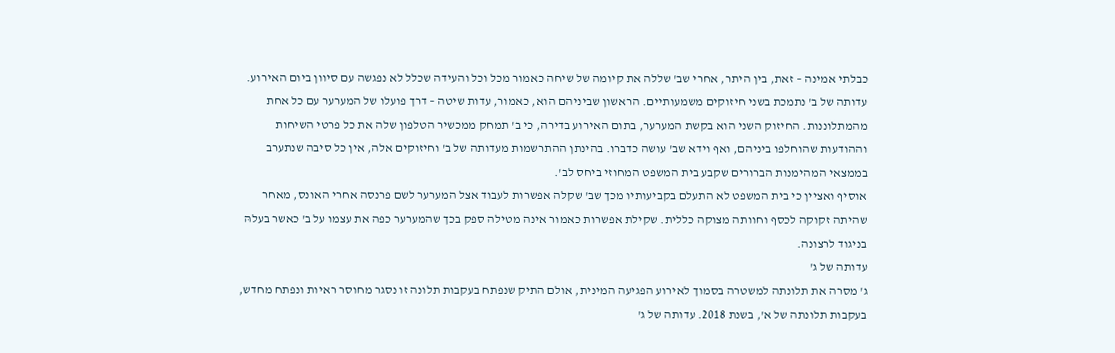כבלתי אמינה – זאת, בין היתר, אחרי שב' שללה את קיומה של שיחה כאמור מכל וכל והעידה שכלל לא נפגשה עם סיוון ביום האירוע.
עדותה של ב' נתמכת בשני חיזוקים משמעותיים. הראשון שביניהם הוא, כאמור, עדות שיטה – דרך פועלו של המערער עם כל אחת מהמתלוננות. החיזוק השני הוא בקשת המערער, בתום האירוע בדירה, כי ב' תמחק ממכשיר הטלפון שלה את כל פרטי השיחות וההודעות שהוחלפו ביניהם, ואף וידא שב' עושה כדברו. בהינתן ההתרשמות מעדותה של ב' וחיזוקים אלה, אין כל סיבה שנתערב בממצאי המהימנות הברורים שקבע בית המשפט המחוזי ביחס לב'.
אוסיף ואציין כי בית המשפט לא התעלם בקביעותיו מכך שב' שקלה אפשרות לעבוד אצל המערער לשם פרנסה אחרי האונס, מאחר שהיתה זקוקה לכסף וחוותה מצוקה כללית. שקילת אפשרות כאמור אינה מטילה ספק בכך שהמערער כפה את עצמו על ב' כאשר בעלהּ בניגוד לרצונה.
עדותה של ג'
ג' מסרה את תלונתה למשטרה בסמוך לאירוע הפגיעה המינית, אולם התיק שנפתח בעקבות תלונה זו נסגר מחוסר ראיות ונפתח מחדש, בעקבות תלונתה של א', בשנת 2018. עדותה של ג'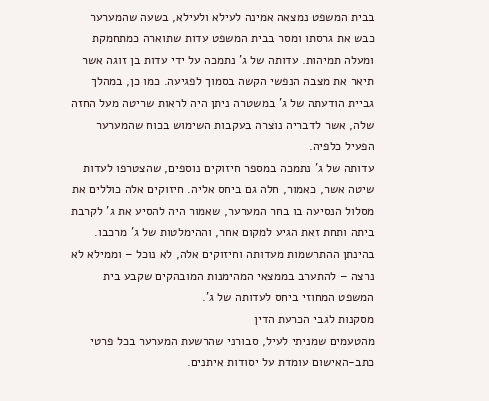בבית המשפט נמצאה אמינה לעילא ולעילא, בשעה שהמערער כבש את גרסתו ומסר בבית המשפט עדות שתוארה כמתחמקת ומעלה תמיהות. עדותה של ג' נתמכה על ידי עדות בן זוגה אשר תיאר את מצבה הנפשי הקשה בסמוך לפגיעה. כמו כן, במהלך גביית הודעתה של ג' במשטרה ניתן היה לראות שריטה מעל החזה שלה, אשר לדבריה נוצרה בעקבות השימוש בכוח שהמערער הפעיל כלפיה.
עדותה של ג' נתמכה במספר חיזוקים נוספים, שהצטרפו לעדות שיטה אשר, כאמור, חלה גם ביחס אליה. חיזוקים אלה כוללים את מסלול הנסיעה בו בחר המערער, שאמור היה להסיע את ג' לקרבת ביתה ותחת זאת הגיע למקום אחר, וההימלטות של ג' מרכבו. בהינתן ההתרשמות מעדותה וחיזוקים אלה, לא נוכל – וממילא לא נרצה – להתערב בממצאי המהימנות המובהקים שקבע בית המשפט המחוזי ביחס לעדותה של ג'.
מסקנות לגבי הכרעת הדין
מהטעמים שמניתי לעיל, סבורני שהרשעת המערער בכל פרטי כתב-האישום עומדת על יסודות איתנים.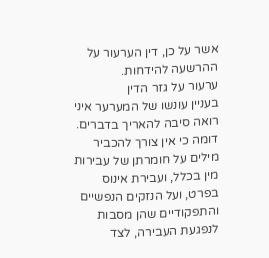אשר על כן, דין הערעור על ההרשעה להידחות.
ערעור על גזר הדין
בעניין עונשו של המערער איני רואה סיבה להאריך בדברים.
דומה כי אין צורך להכביר מילים על חומרתן של עבירות מין בכלל, ועבירת אינוס בפרט, ועל הנזקים הנפשיים והתפקודיים שהן מסבות לנפגעת העבירה, לצד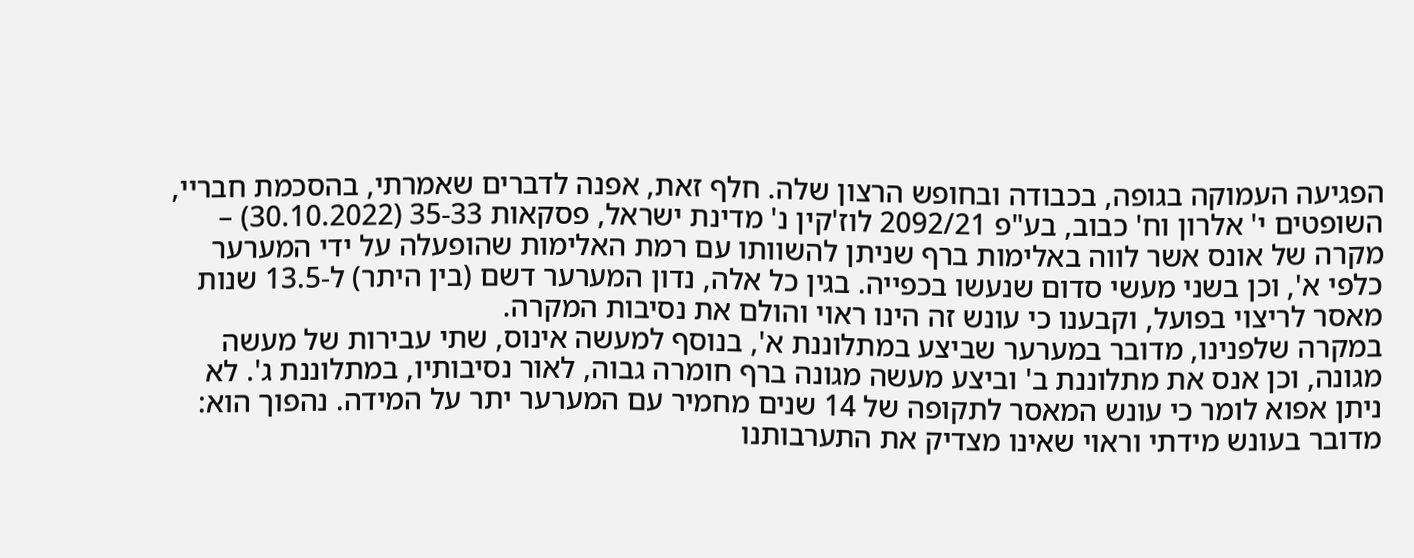הפגיעה העמוקה בגופה, בכבודה ובחופש הרצון שלה. חלף זאת, אפנה לדברים שאמרתי, בהסכמת חבריי, השופטים י' אלרון וח' כבוב, בע"פ 2092/21 לוז'קין נ' מדינת ישראל, פסקאות 35-33 (30.10.2022) – מקרה של אונס אשר לווה באלימות ברף שניתן להשוותו עם רמת האלימות שהופעלה על ידי המערער כלפי א', וכן בשני מעשי סדום שנעשו בכפייה. בגין כל אלה, נדון המערער דשם (בין היתר) ל-13.5 שנות מאסר לריצוי בפועל, וקבענו כי עונש זה הינו ראוי והולם את נסיבות המקרה.
במקרה שלפנינו, מדובר במערער שביצע במתלוננת א', בנוסף למעשה אינוס, שתי עבירות של מעשה מגונה, וכן אנס את מתלוננת ב' וביצע מעשה מגונה ברף חומרה גבוה, לאור נסיבותיו, במתלוננת ג'. לא ניתן אפוא לומר כי עונש המאסר לתקופה של 14 שנים מחמיר עם המערער יתר על המידה. נהפוך הוא: מדובר בעונש מידתי וראוי שאינו מצדיק את התערבותנו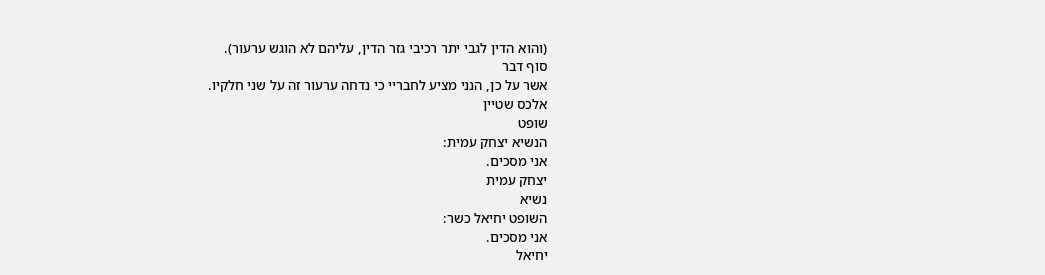(והוא הדין לגבי יתר רכיבי גזר הדין, עליהם לא הוגש ערעור).
סוף דבר
אשר על כן, הנני מציע לחבריי כי נדחה ערעור זה על שני חלקיו.
אלכס שטיין
שופט
הנשיא יצחק עמית:
אני מסכים.
יצחק עמית
נשיא
השופט יחיאל כשר:
אני מסכים.
יחיאל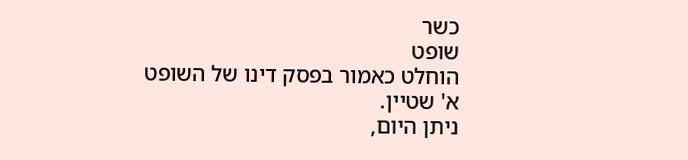כשר
שופט
הוחלט כאמור בפסק דינו של השופט א' שטיין.
ניתן היום,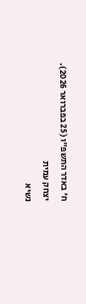ח' באדר התשפ"ו (25 בפברואר 2026).
יצחק עמית
נשיא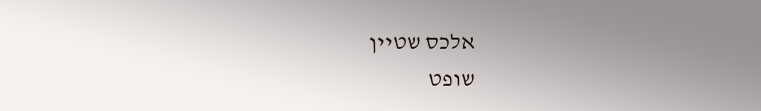אלכס שטיין
שופט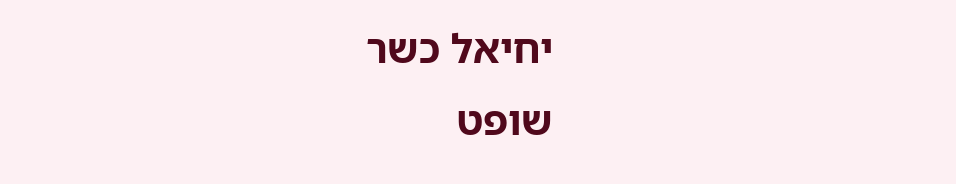יחיאל כשר
שופט